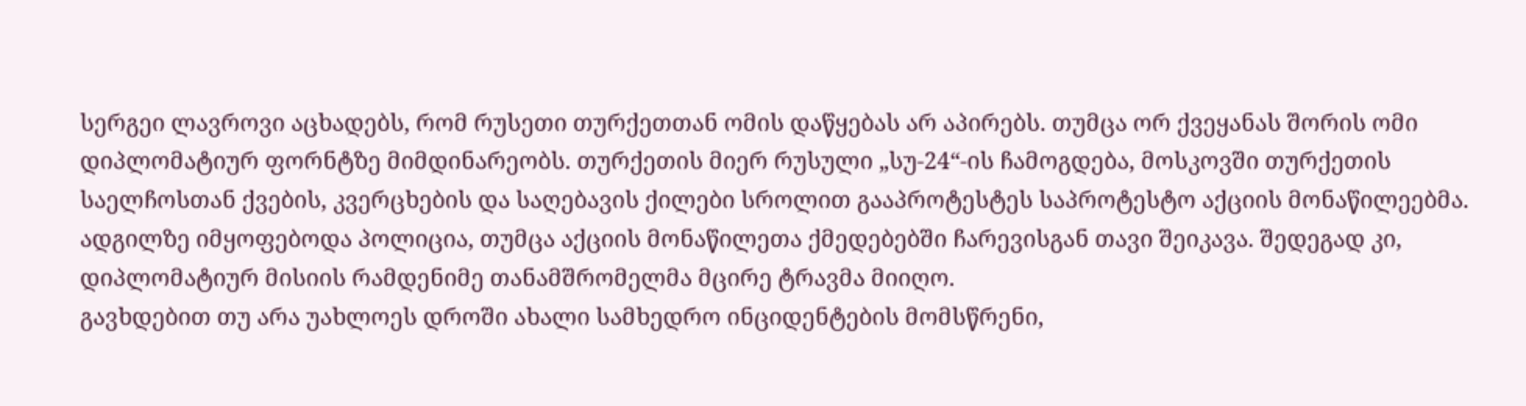სერგეი ლავროვი აცხადებს, რომ რუსეთი თურქეთთან ომის დაწყებას არ აპირებს. თუმცა ორ ქვეყანას შორის ომი დიპლომატიურ ფორნტზე მიმდინარეობს. თურქეთის მიერ რუსული „სუ-24“-ის ჩამოგდება, მოსკოვში თურქეთის საელჩოსთან ქვების, კვერცხების და საღებავის ქილები სროლით გააპროტესტეს საპროტესტო აქციის მონაწილეებმა. ადგილზე იმყოფებოდა პოლიცია, თუმცა აქციის მონაწილეთა ქმედებებში ჩარევისგან თავი შეიკავა. შედეგად კი, დიპლომატიურ მისიის რამდენიმე თანამშრომელმა მცირე ტრავმა მიიღო.
გავხდებით თუ არა უახლოეს დროში ახალი სამხედრო ინციდენტების მომსწრენი,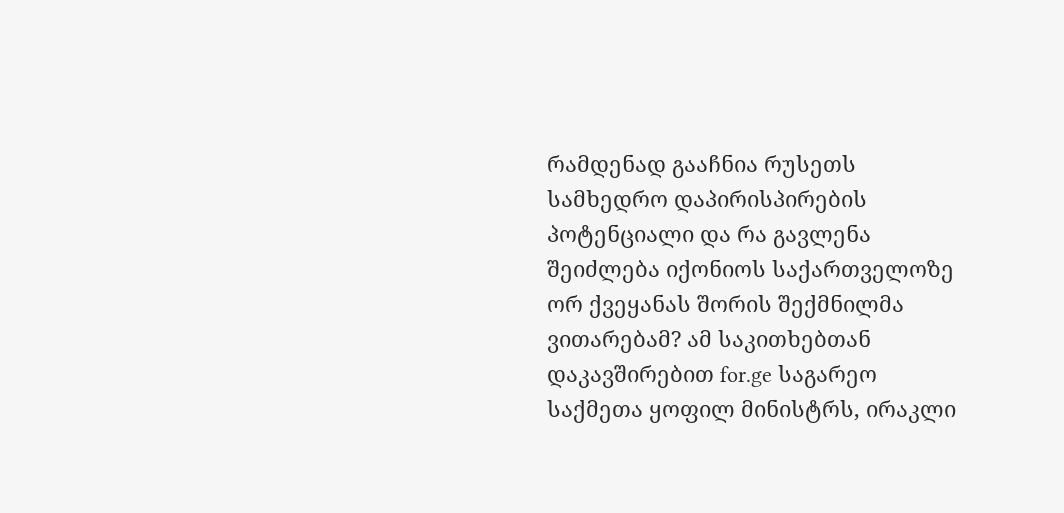რამდენად გააჩნია რუსეთს სამხედრო დაპირისპირების პოტენციალი და რა გავლენა შეიძლება იქონიოს საქართველოზე ორ ქვეყანას შორის შექმნილმა ვითარებამ? ამ საკითხებთან დაკავშირებით for.ge საგარეო საქმეთა ყოფილ მინისტრს, ირაკლი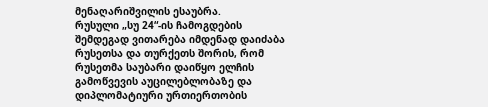მენაღარიშვილის ესაუბრა.
რუსული „სუ 24“-ის ჩამოგდების შემდეგად ვითარება იმდენად დაიძაბა რუსეთსა და თურქეთს შორის, რომ რუსეთმა საუბარი დაიწყო ელჩის გამოწვევის აუცილებლობაზე და დიპლომატიური ურთიერთობის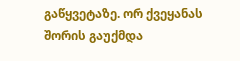გაწყვეტაზე. ორ ქვეყანას შორის გაუქმდა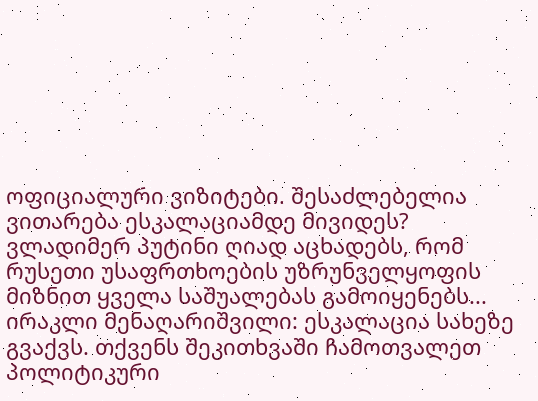ოფიციალური ვიზიტები. შესაძლებელია ვითარება ესკალაციამდე მივიდეს? ვლადიმერ პუტინი ღიად აცხადებს, რომ რუსეთი უსაფრთხოების უზრუნველყოფის მიზნით ყველა საშუალებას გამოიყენებს...
ირაკლი მენაღარიშვილი: ესკალაცია სახეზე გვაქვს. თქვენს შეკითხვაში ჩამოთვალეთ პოლიტიკური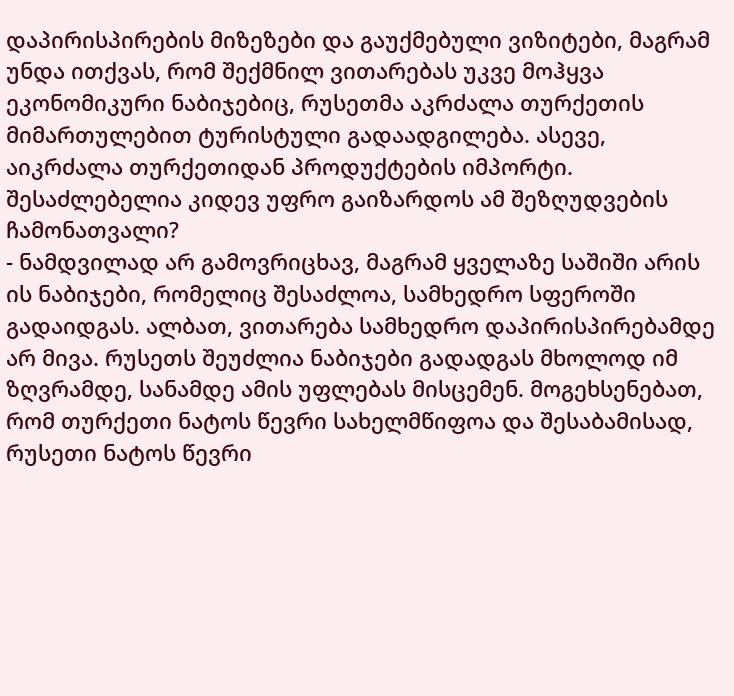დაპირისპირების მიზეზები და გაუქმებული ვიზიტები, მაგრამ უნდა ითქვას, რომ შექმნილ ვითარებას უკვე მოჰყვა ეკონომიკური ნაბიჯებიც, რუსეთმა აკრძალა თურქეთის მიმართულებით ტურისტული გადაადგილება. ასევე, აიკრძალა თურქეთიდან პროდუქტების იმპორტი.
შესაძლებელია კიდევ უფრო გაიზარდოს ამ შეზღუდვების ჩამონათვალი?
- ნამდვილად არ გამოვრიცხავ, მაგრამ ყველაზე საშიში არის ის ნაბიჯები, რომელიც შესაძლოა, სამხედრო სფეროში გადაიდგას. ალბათ, ვითარება სამხედრო დაპირისპირებამდე არ მივა. რუსეთს შეუძლია ნაბიჯები გადადგას მხოლოდ იმ ზღვრამდე, სანამდე ამის უფლებას მისცემენ. მოგეხსენებათ, რომ თურქეთი ნატოს წევრი სახელმწიფოა და შესაბამისად, რუსეთი ნატოს წევრი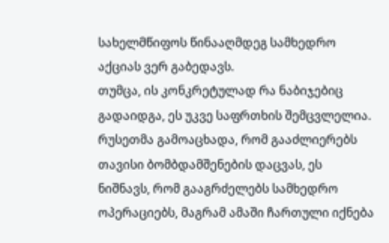სახელმწიფოს წინააღმდეგ სამხედრო აქციას ვერ გაბედავს.
თუმცა, ის კონკრეტულად რა ნაბიჯებიც გადაიდგა, ეს უკვე საფრთხის შემცვლელია. რუსეთმა გამოაცხადა, რომ გააძლიერებს თავისი ბომბდამშენების დაცვას, ეს ნიშნავს, რომ გააგრძელებს სამხედრო ოპერაციებს, მაგრამ ამაში ჩართული იქნება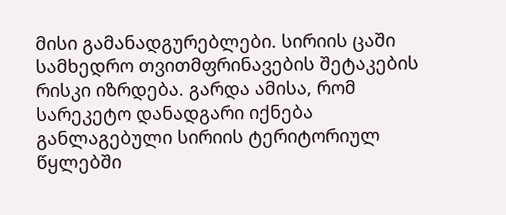მისი გამანადგურებლები. სირიის ცაში სამხედრო თვითმფრინავების შეტაკების რისკი იზრდება. გარდა ამისა, რომ სარეკეტო დანადგარი იქნება განლაგებული სირიის ტერიტორიულ წყლებში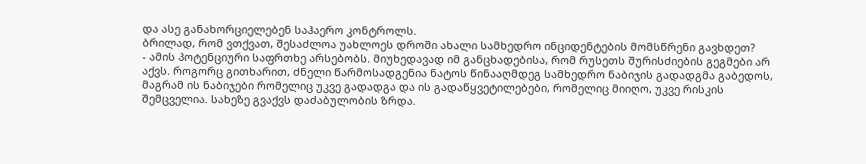და ასე განახორციელებენ საჰაერო კონტროლს.
ბრილად, რომ ვთქვათ, შესაძლოა უახლოეს დროში ახალი სამხედრო ინციდენტების მომსწრენი გავხდეთ?
- ამის პოტენციური საფრთხე არსებობს. მიუხედავად იმ განცხადებისა, რომ რუსეთს შურისძიების გეგმები არ აქვს. როგორც გითხარით, ძნელი წარმოსადგენია ნატოს წინააღმდეგ სამხედრო ნაბიჯის გადადგმა გაბედოს, მაგრამ ის ნაბიჯები რომელიც უკვე გადადგა და ის გადაწყვეტილებები, რომელიც მიიღო, უკვე რისკის შემცველია. სახეზე გვაქვს დაძაბულობის ზრდა.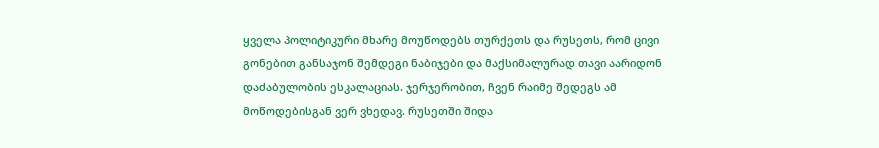ყველა პოლიტიკური მხარე მოუწოდებს თურქეთს და რუსეთს, რომ ცივი გონებით განსაჯონ შემდეგი ნაბიჯები და მაქსიმალურად თავი აარიდონ დაძაბულობის ესკალაციას. ჯერჯერობით, ჩვენ რაიმე შედეგს ამ მოწოდებისგან ვერ ვხედავ. რუსეთში შიდა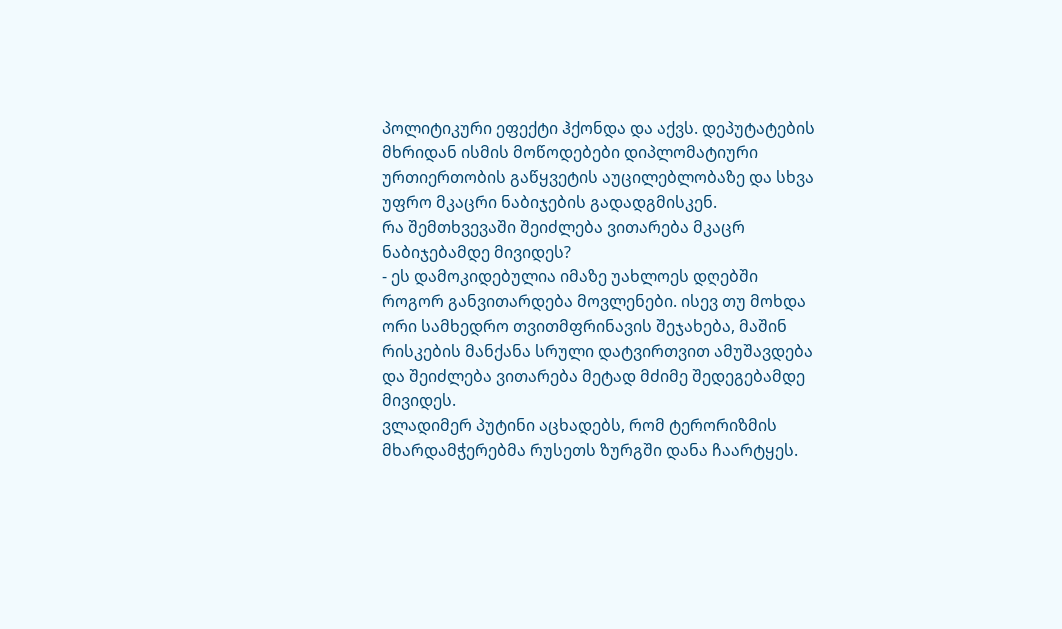პოლიტიკური ეფექტი ჰქონდა და აქვს. დეპუტატების მხრიდან ისმის მოწოდებები დიპლომატიური ურთიერთობის გაწყვეტის აუცილებლობაზე და სხვა უფრო მკაცრი ნაბიჯების გადადგმისკენ.
რა შემთხვევაში შეიძლება ვითარება მკაცრ ნაბიჯებამდე მივიდეს?
- ეს დამოკიდებულია იმაზე უახლოეს დღებში როგორ განვითარდება მოვლენები. ისევ თუ მოხდა ორი სამხედრო თვითმფრინავის შეჯახება, მაშინ რისკების მანქანა სრული დატვირთვით ამუშავდება და შეიძლება ვითარება მეტად მძიმე შედეგებამდე მივიდეს.
ვლადიმერ პუტინი აცხადებს, რომ ტერორიზმის მხარდამჭერებმა რუსეთს ზურგში დანა ჩაარტყეს.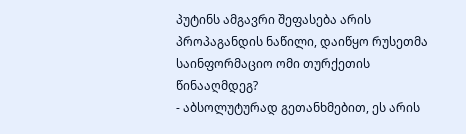პუტინს ამგავრი შეფასება არის პროპაგანდის ნაწილი, დაიწყო რუსეთმა საინფორმაციო ომი თურქეთის წინააღმდეგ?
- აბსოლუტურად გეთანხმებით, ეს არის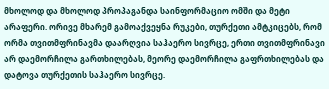მხოლოდ და მხოლოდ პროპაგანდა საინფორმაციო ომში და მეტი არაფერი. ორივე მხარემ გამოაქვეყნა რუკები, თურქეთი ამტკიცებს, რომ ორმა თვითმფრინავმა დაარღვია საჰაერო სივრცე, ერთი თვითმფრინავი არ დაემორჩილა გართხილებას, მეორე დაემორჩილა გაფრთხილებას და დატოვა თურქეთის საჰაერო სივრცე.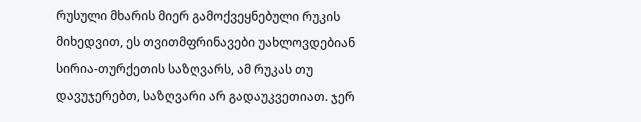რუსული მხარის მიერ გამოქვეყნებული რუკის მიხედვით, ეს თვითმფრინავები უახლოვდებიან სირია-თურქეთის საზღვარს, ამ რუკას თუ დავუჯერებთ, საზღვარი არ გადაუკვეთიათ. ჯერ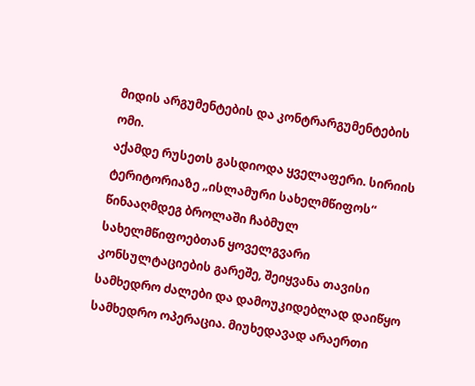მიდის არგუმენტების და კონტრარგუმენტების ომი.
აქამდე რუსეთს გასდიოდა ყველაფერი. სირიის ტერიტორიაზე „ისლამური სახელმწიფოს“ წინააღმდეგ ბროლაში ჩაბმულ სახელმწიფოებთან ყოველგვარი კონსულტაციების გარეშე, შეიყვანა თავისი სამხედრო ძალები და დამოუკიდებლად დაიწყო სამხედრო ოპერაცია. მიუხედავად არაერთი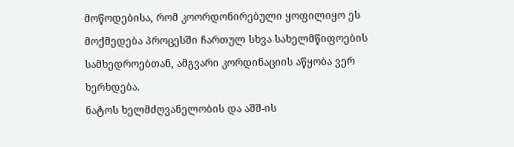მოწოდებისა, რომ კოორდონირებული ყოფილიყო ეს მოქმედება პროცესში ჩართულ სხვა სახელმწიფოების სამხედროებთან, ამგვარი კორდინაციის აწყობა ვერ ხერხდება.
ნატოს ხელმძღვანელობის და აშშ-ის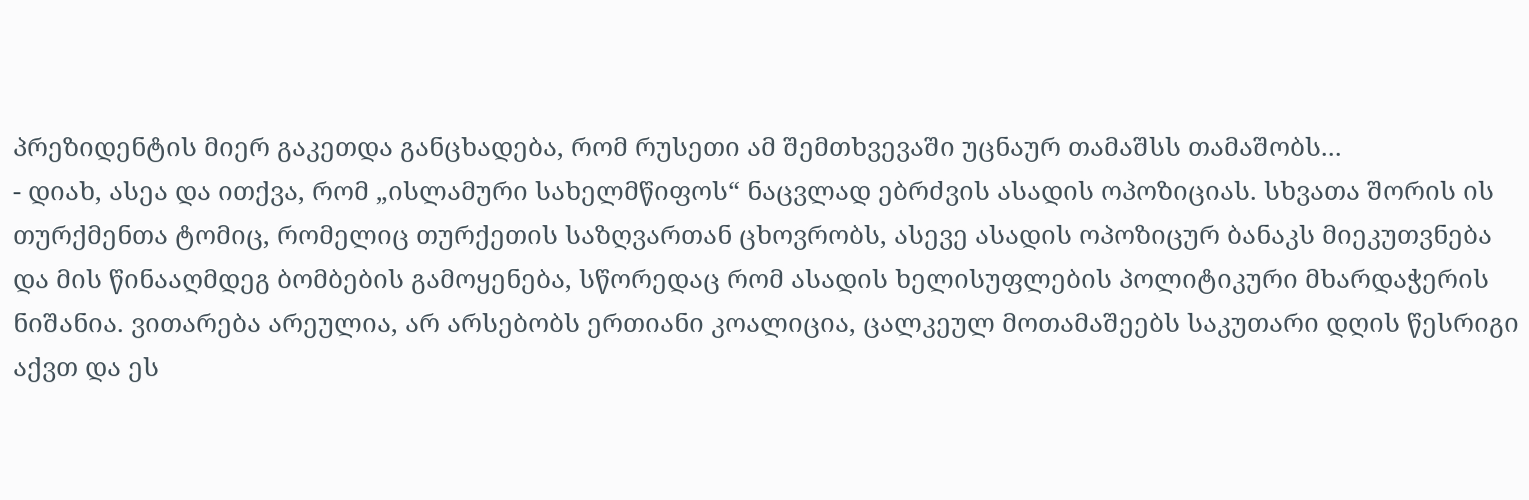პრეზიდენტის მიერ გაკეთდა განცხადება, რომ რუსეთი ამ შემთხვევაში უცნაურ თამაშსს თამაშობს...
- დიახ, ასეა და ითქვა, რომ „ისლამური სახელმწიფოს“ ნაცვლად ებრძვის ასადის ოპოზიციას. სხვათა შორის ის თურქმენთა ტომიც, რომელიც თურქეთის საზღვართან ცხოვრობს, ასევე ასადის ოპოზიცურ ბანაკს მიეკუთვნება და მის წინააღმდეგ ბომბების გამოყენება, სწორედაც რომ ასადის ხელისუფლების პოლიტიკური მხარდაჭერის ნიშანია. ვითარება არეულია, არ არსებობს ერთიანი კოალიცია, ცალკეულ მოთამაშეებს საკუთარი დღის წესრიგი აქვთ და ეს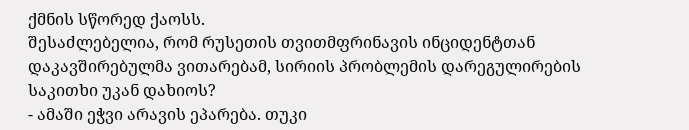ქმნის სწორედ ქაოსს.
შესაძლებელია, რომ რუსეთის თვითმფრინავის ინციდენტთან დაკავშირებულმა ვითარებამ, სირიის პრობლემის დარეგულირების საკითხი უკან დახიოს?
- ამაში ეჭვი არავის ეპარება. თუკი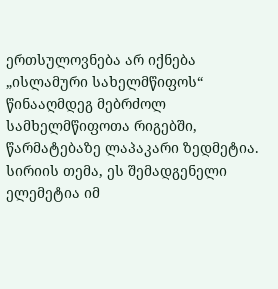ერთსულოვნება არ იქნება „ისლამური სახელმწიფოს“ წინააღმდეგ მებრძოლ სამხელმწიფოთა რიგებში, წარმატებაზე ლაპაკარი ზედმეტია. სირიის თემა, ეს შემადგენელი ელემეტია იმ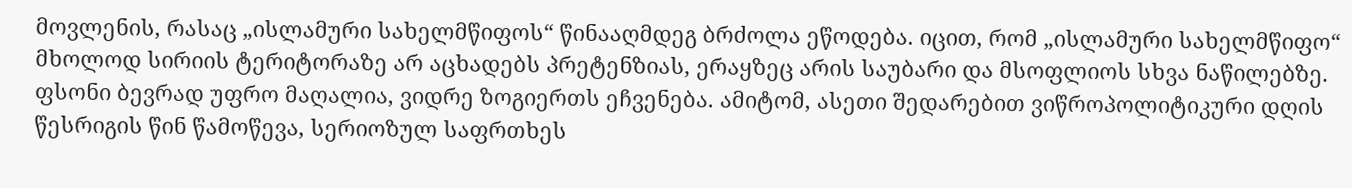მოვლენის, რასაც „ისლამური სახელმწიფოს“ წინააღმდეგ ბრძოლა ეწოდება. იცით, რომ „ისლამური სახელმწიფო“ მხოლოდ სირიის ტერიტორაზე არ აცხადებს პრეტენზიას, ერაყზეც არის საუბარი და მსოფლიოს სხვა ნაწილებზე. ფსონი ბევრად უფრო მაღალია, ვიდრე ზოგიერთს ეჩვენება. ამიტომ, ასეთი შედარებით ვიწროპოლიტიკური დღის წესრიგის წინ წამოწევა, სერიოზულ საფრთხეს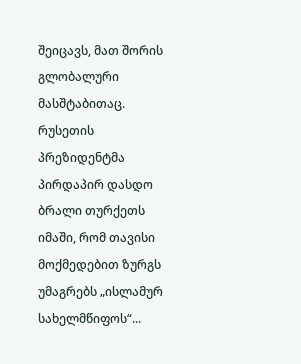შეიცავს, მათ შორის გლობალური მასშტაბითაც.
რუსეთის პრეზიდენტმა პირდაპირ დასდო ბრალი თურქეთს იმაში, რომ თავისი მოქმედებით ზურგს უმაგრებს „ისლამურ სახელმწიფოს“...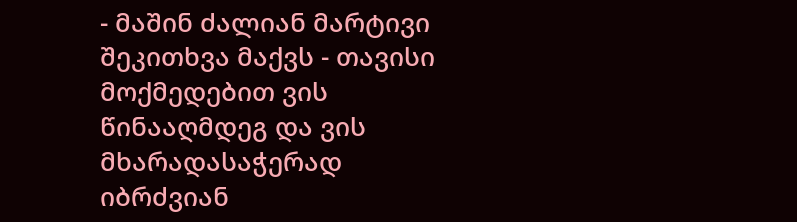- მაშინ ძალიან მარტივი შეკითხვა მაქვს - თავისი მოქმედებით ვის წინააღმდეგ და ვის მხარადასაჭერად იბრძვიან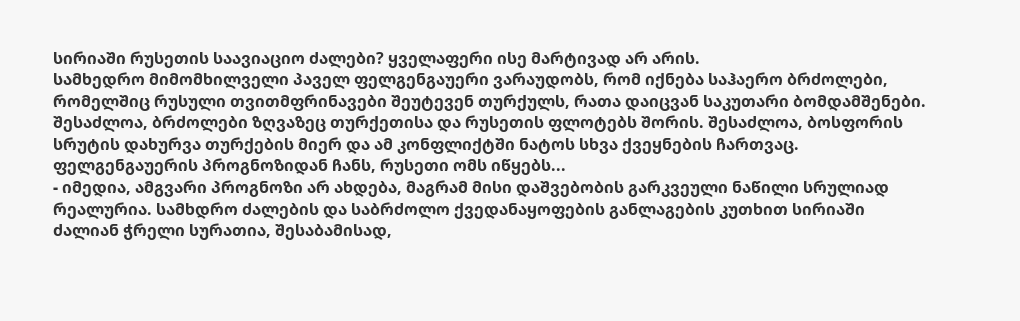სირიაში რუსეთის საავიაციო ძალები? ყველაფერი ისე მარტივად არ არის.
სამხედრო მიმომხილველი პაველ ფელგენგაუერი ვარაუდობს, რომ იქნება საჰაერო ბრძოლები, რომელშიც რუსული თვითმფრინავები შეუტევენ თურქულს, რათა დაიცვან საკუთარი ბომდამშენები. შესაძლოა, ბრძოლები ზღვაზეც თურქეთისა და რუსეთის ფლოტებს შორის. შესაძლოა, ბოსფორის სრუტის დახურვა თურქების მიერ და ამ კონფლიქტში ნატოს სხვა ქვეყნების ჩართვაც. ფელგენგაუერის პროგნოზიდან ჩანს, რუსეთი ომს იწყებს...
- იმედია, ამგვარი პროგნოზი არ ახდება, მაგრამ მისი დაშვებობის გარკვეული ნაწილი სრულიად რეალურია. სამხდრო ძალების და საბრძოლო ქვედანაყოფების განლაგების კუთხით სირიაში ძალიან ჭრელი სურათია, შესაბამისად,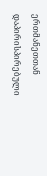ერთმანეთთან დაპირისპირებული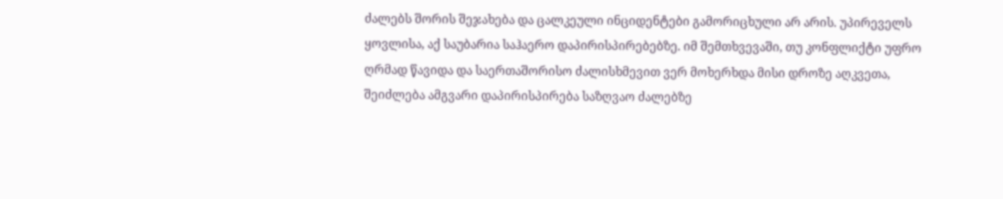ძალებს შორის შეჯახება და ცალკეული ინციდენტები გამორიცხული არ არის. უპირეველს ყოვლისა, აქ საუბარია საჰაერო დაპირისპირებებზე. იმ შემთხვევაში, თუ კონფლიქტი უფრო ღრმად წავიდა და საერთაშორისო ძალისხმევით ვერ მოხერხდა მისი დროზე აღკვეთა, შეიძლება ამგვარი დაპირისპირება საზღვაო ძალებზე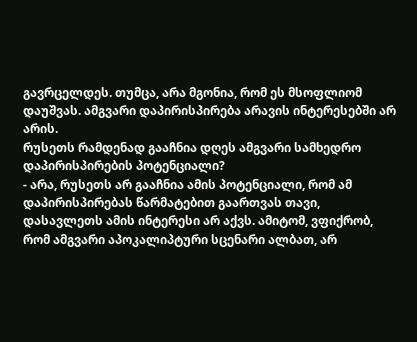გავრცელდეს. თუმცა, არა მგონია, რომ ეს მსოფლიომ დაუშვას. ამგვარი დაპირისპირება არავის ინტერესებში არ არის.
რუსეთს რამდენად გააჩნია დღეს ამგვარი სამხედრო დაპირისპირების პოტენციალი?
- არა, რუსეთს არ გააჩნია ამის პოტენციალი, რომ ამ დაპირისპირებას წარმატებით გაართვას თავი, დასავლეთს ამის ინტერესი არ აქვს. ამიტომ, ვფიქრობ, რომ ამგვარი აპოკალიპტური სცენარი ალბათ, არ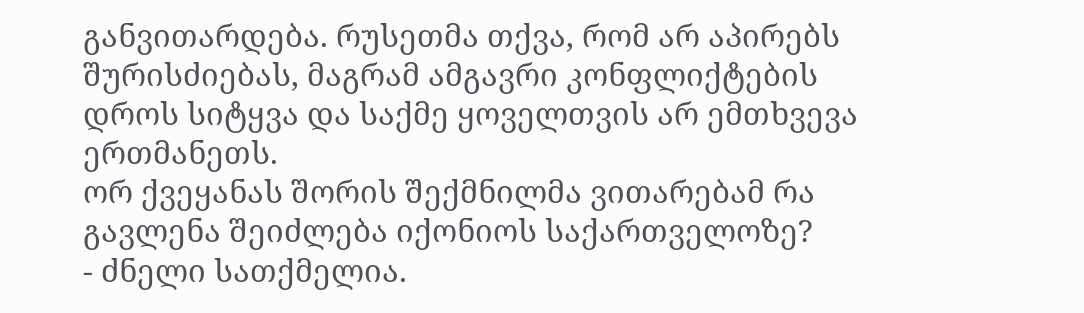განვითარდება. რუსეთმა თქვა, რომ არ აპირებს შურისძიებას, მაგრამ ამგავრი კონფლიქტების დროს სიტყვა და საქმე ყოველთვის არ ემთხვევა ერთმანეთს.
ორ ქვეყანას შორის შექმნილმა ვითარებამ რა გავლენა შეიძლება იქონიოს საქართველოზე?
- ძნელი სათქმელია.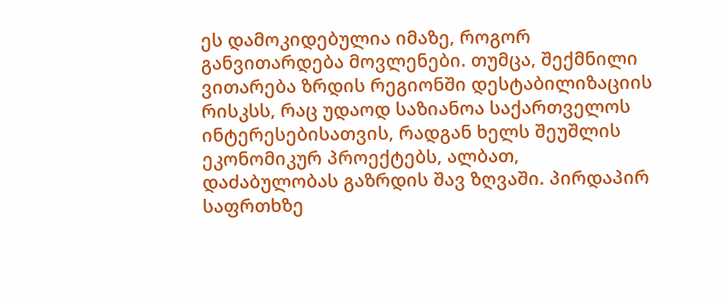ეს დამოკიდებულია იმაზე, როგორ განვითარდება მოვლენები. თუმცა, შექმნილი ვითარება ზრდის რეგიონში დესტაბილიზაციის რისკსს, რაც უდაოდ საზიანოა საქართველოს ინტერესებისათვის, რადგან ხელს შეუშლის ეკონომიკურ პროექტებს, ალბათ, დაძაბულობას გაზრდის შავ ზღვაში. პირდაპირ საფრთხზე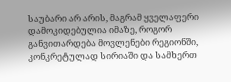საუბარი არ არის, მაგრამ ყველაფერი დამოკიდებულია იმაზე, როგორ განვითარდება მოვლენები რეგიონში, კონკრეტულად სირიაში და სამხერთ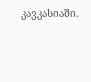კავკასიაში.